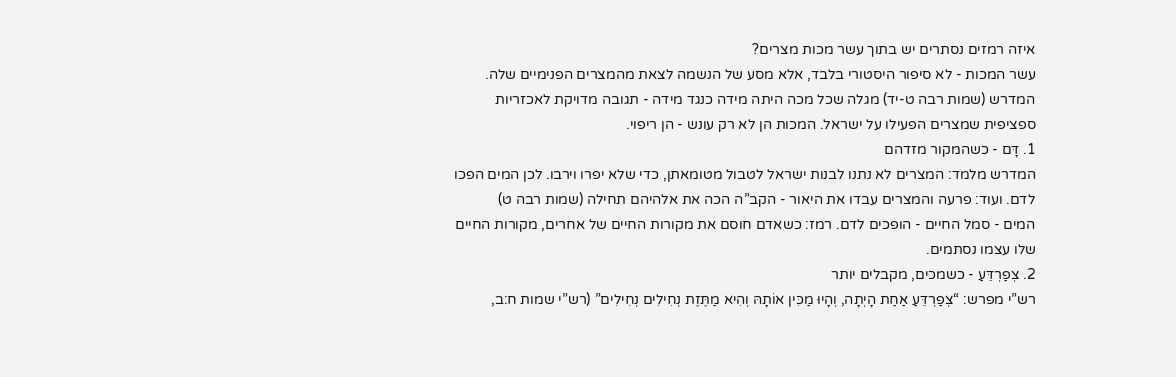איזה רמזים נסתרים יש בתוך עשר מכות מצרים?
עשר המכות - לא סיפור היסטורי בלבד, אלא מסע של הנשמה לצאת מהמצרים הפנימיים שלה.
המדרש (שמות רבה ט-יד) מגלה שכל מכה היתה מידה כנגד מידה - תגובה מדויקת לאכזריות ספציפית שמצרים הפעילו על ישראל. המכות הן לא רק עונש - הן ריפוי.
1. דָּם - כשהמקור מזדהם
המדרש מלמד: המצרים לא נתנו לבנות ישראל לטבול מטומאתן, כדי שלא יפרו וירבו. לכן המים הפכו לדם. ועוד: פרעה והמצרים עבדו את היאור - הקב”ה הכה את אלהיהם תחילה (שמות רבה ט)
המים - סמל החיים - הופכים לדם. רמז: כשאדם חוסם את מקורות החיים של אחרים, מקורות החיים שלו עצמו נסתמים.
2. צְפַרְדֵּעַ - כשמכים, מקבלים יותר
רש”י מפרש: “צְפַרְדֵּעַ אַחַת הָיְתָה, וְהָיוּ מַכִּין אוֹתָהּ וְהִיא מַתֶּזֶת נְחִילִים נְחִילִים” (רש”י שמות ח:ב,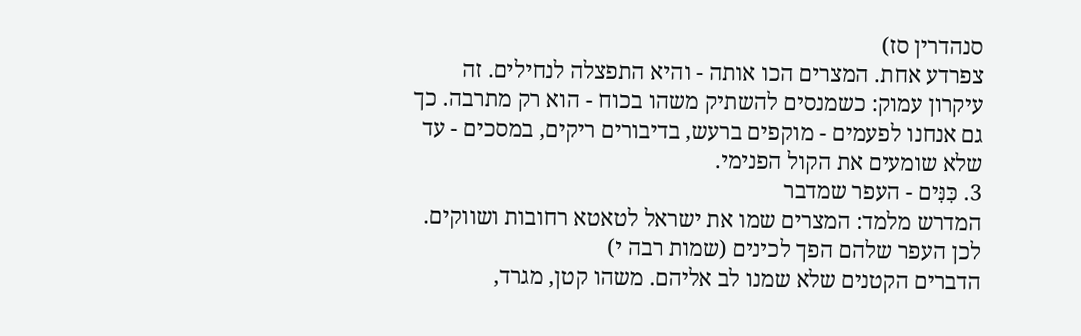סנהדרין סז)
צפרדע אחת. המצרים הכו אותה - והיא התפצלה לנחילים. זה עיקרון עמוק: כשמנסים להשתיק משהו בכוח - הוא רק מתרבה. כך גם אנחנו לפעמים - מוקפים ברעש, בדיבורים ריקים, במסכים - עד שלא שומעים את הקול הפנימי.
3. כִּנִּים - העפר שמדבר
המדרש מלמד: המצרים שמו את ישראל לטאטא רחובות ושווקים. לכן העפר שלהם הפך לכינים (שמות רבה י)
הדברים הקטנים שלא שמנו לב אליהם. משהו קטן, מגרד,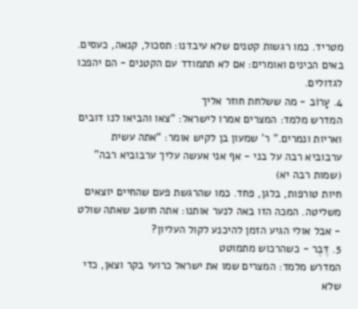מטריד. כמו רגשות קטנים שלא עיבדנו: תסכול, קנאה, כעסים. באים הכינים ואומרים: אם לא תתמודד עם הקטנים - הם יהפכו לגדולים.
4. עָרוֹב - מה ששלחת חוזר אליך
המדרש מלמד: המצרים אמרו לישראל: “צאו והביאו לנו דובים ואריות ונמרים.” ר’ שמעון בן לקיש אומר: “אתה עשית ערבוביא רבה על בני - אף אני אעשה עליך ערבוביא רבה” (שמות רבה יא)
חיות טורפות, בלגן, פחד. כמו שהרגשת פעם שהחיים יוצאים משליטה. המכה הזו באה לנער אותנו: אתה חושב שאתה שולט - אבל אולי הגיע הזמן להיכנע לקול העליון?
5. דֶּבֶר - כשהרכוש מתמוטט
המדרש מלמד: המצרים שמו את ישראל כרועי בקר וצאן, כדי שלא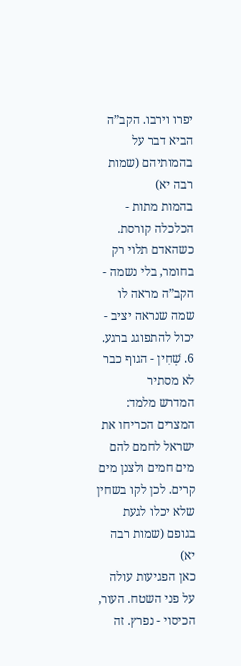יפרו וירבו. הקב”ה הביא דבר על בהמותיהם (שמות רבה יא)
בהמות מתות - הכלכלה קורסת. כשהאדם תלוי רק בחומר, בלי נשמה - הקב”ה מראה לו שמה שנראה יציב - יכול להתפוגג ברגע.
6. שְׁחִין - הגוף כבר לא מסתיר
המדרש מלמד: המצרים הכריחו את ישראל לחמם להם מים חמים ולצנן מים קרים. לכן לקו בשחין שלא יכלו לגעת בגופם (שמות רבה יא)
כאן הפגיעות עולה על פני השטח. העור, הכיסוי - נפרץ. זה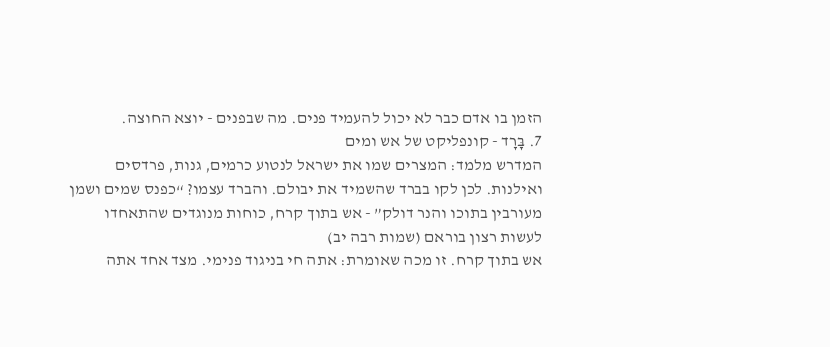הזמן בו אדם כבר לא יכול להעמיד פנים. מה שבפנים - יוצא החוצה.
7. בָּרָד - קונפליקט של אש ומים
המדרש מלמד: המצרים שמו את ישראל לנטוע כרמים, גנות, פרדסים ואילנות. לכן לקו בברד שהשמיד את יבולם. והברד עצמו? “כפנס שמים ושמן מעורבין בתוכו והנר דולק” - אש בתוך קרח, כוחות מנוגדים שהתאחדו לעשות רצון בוראם (שמות רבה יב)
אש בתוך קרח. זו מכה שאומרת: אתה חי בניגוד פנימי. מצד אחד אתה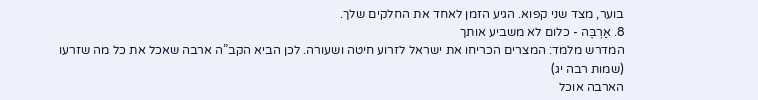בוער, מצד שני קפוא. הגיע הזמן לאחד את החלקים שלך.
8. אַרְבֶּה - כלום לא משביע אותך
המדרש מלמד: המצרים הכריחו את ישראל לזרוע חיטה ושעורה. לכן הביא הקב”ה ארבה שאכל את כל מה שזרעו (שמות רבה יג)
הארבה אוכל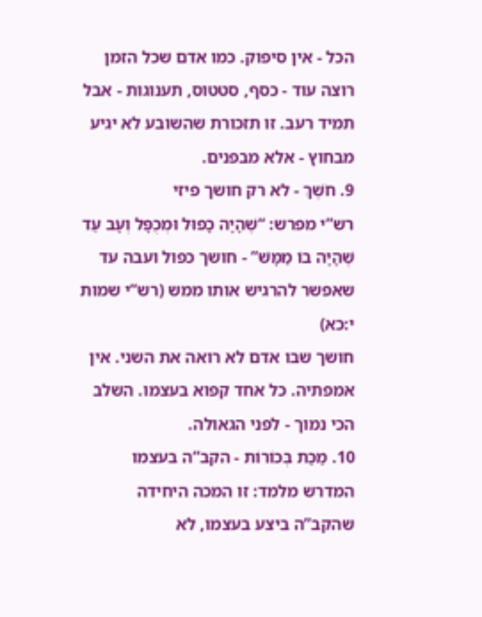הכל - אין סיפוק. כמו אדם שכל הזמן רוצה עוד - כסף, סטטוס, תענוגות - אבל תמיד רעב. זו תזכורת שהשובע לא יגיע מבחוץ - אלא מבפנים.
9. חֹשֶׁךְ - לא רק חושך פיזי
רש”י מפרש: “שֶׁהָיָה כָפוּל וּמְכֻפָּל וְעָב עַד שֶׁהָיָה בוֹ מַמָּשׁ” - חושך כפול ועבה עד שאפשר להרגיש אותו ממש (רש”י שמות י:כא)
חושך שבו אדם לא רואה את השני. אין אמפתיה. כל אחד קפוא בעצמו. השלב הכי נמוך - לפני הגאולה.
10. מַכַּת בְּכוֹרוֹת - הקב”ה בעצמו
המדרש מלמד: זו המכה היחידה שהקב”ה ביצע בעצמו, לא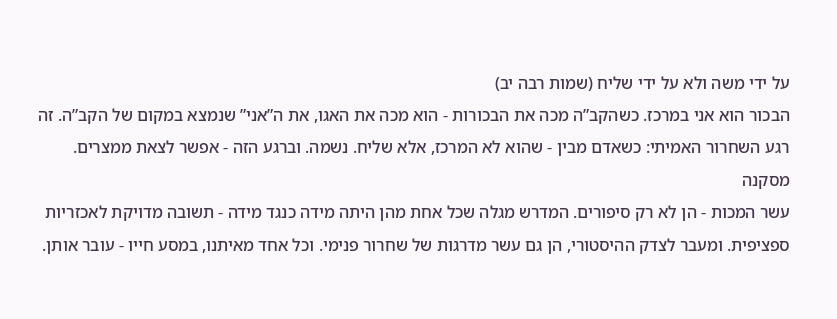על ידי משה ולא על ידי שליח (שמות רבה יב)
הבכור הוא אני במרכז. כשהקב”ה מכה את הבכורות - הוא מכה את האגו, את ה”אני” שנמצא במקום של הקב”ה. זה רגע השחרור האמיתי: כשאדם מבין - שהוא לא המרכז, אלא שליח. נשמה. וברגע הזה - אפשר לצאת ממצרים.
מסקנה
עשר המכות - הן לא רק סיפורים. המדרש מגלה שכל אחת מהן היתה מידה כנגד מידה - תשובה מדויקת לאכזריות ספציפית. ומעבר לצדק ההיסטורי, הן גם עשר מדרגות של שחרור פנימי. וכל אחד מאיתנו, במסע חייו - עובר אותן.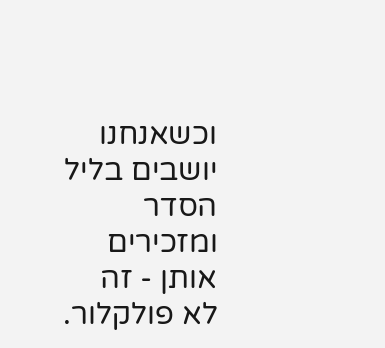וכשאנחנו יושבים בליל הסדר ומזכירים אותן - זה לא פולקלור.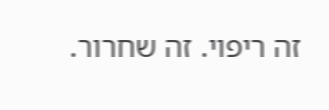זה ריפוי. זה שחרור.